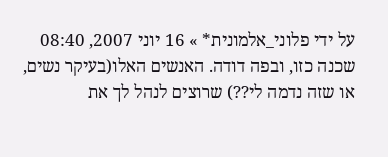על ידי פלוני_אלמונית* » 16 יוני 2007, 08:40
שכנה כזו, ובפה דודה. האנשים האלו(בעיקר נשים, או שזה נדמה לי??) שרוצים לנהל לך את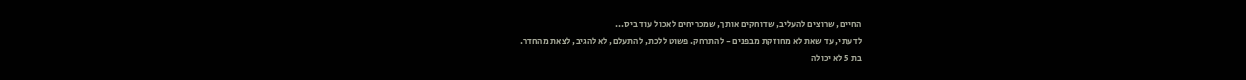החיים, שרוצים להעליב, שדוחקים אותך, שמכריחים לאכול עוד ביס...
לדעתי, עד שאת לא מחוזקת מבפנים - להתרחק. פשוט ללכת, להתעלם, לא להגיב, לצאת מהחדר.
בת 5 לא יכולה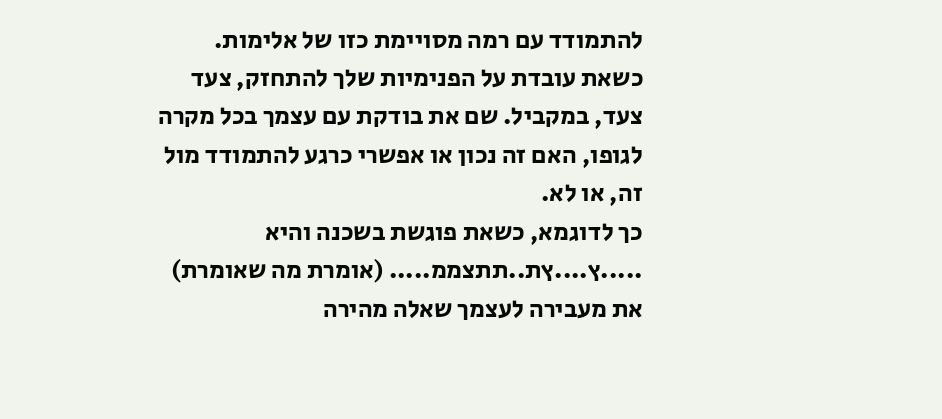להתמודד עם רמה מסויימת כזו של אלימות.
כשאת עובדת על הפנימיות שלך להתחזק, צעד צעד, במקביל. שם את בודקת עם עצמך בכל מקרה לגופו, האם זה נכון או אפשרי כרגע להתמודד מול זה, או לא.
כך לדוגמא, כשאת פוגשת בשכנה והיא .....ץ....ץת..תתצממ..... (אומרת מה שאומרת) את מעבירה לעצמך שאלה מהירה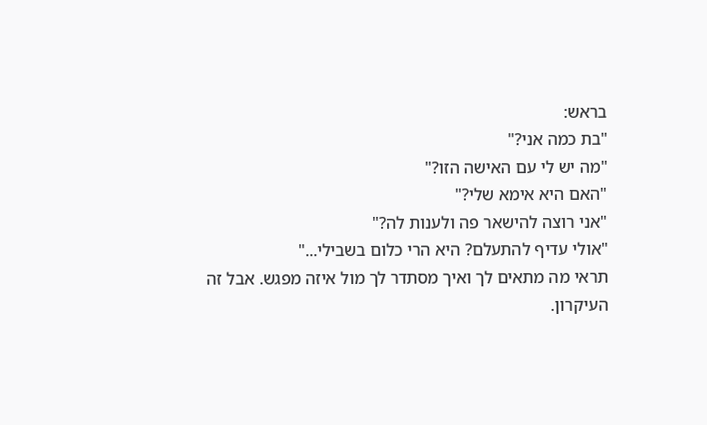בראש:
"בת כמה אני?"
"מה יש לי עם האישה הזו?"
"האם היא אימא שלי?"
"אני רוצה להישאר פה ולענות לה?"
"אולי עדיף להתעלם? היא הרי כלום בשבילי..."
תראי מה מתאים לך ואיך מסתדר לך מול איזה מפגש. אבל זה העיקרון.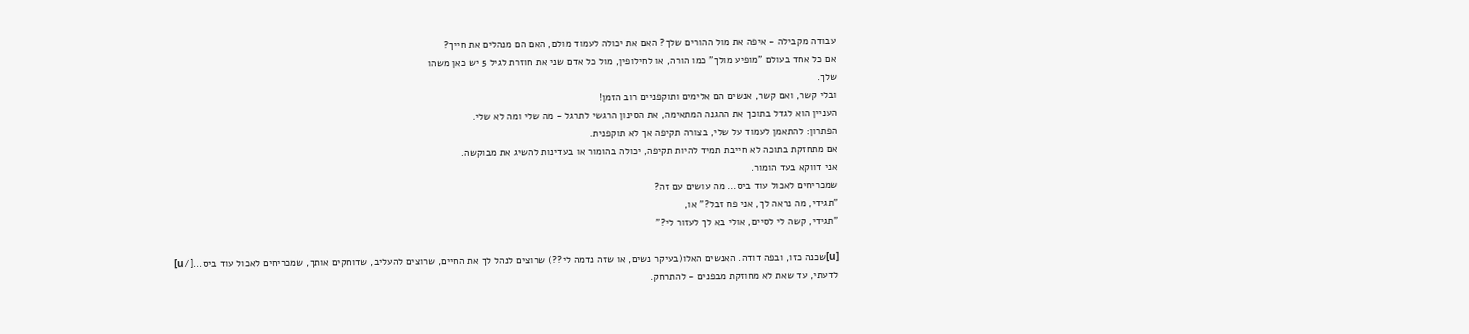עבודה מקבילה - איפה את מול ההורים שלך? האם את יכולה לעמוד מולם, האם הם מנהלים את חייך?
אם כל אחד בעולם "מופיע מולך" כמו הורה, או לחילופין, מול כל אדם שני את חוזרת לגיל 5 יש כאן משהו
שלך.
ובלי קשר, ואם קשר, אנשים הם אלימים ותוקפניים רוב הזמן!
העניין הוא לגדל בתוכך את ההגנה המתאימה, את הסינון הרגשי לתרגל - מה שלי ומה לא שלי.
הפתרון: להתאמן לעמוד על שלי, בצורה תקיפה אך לא תוקפנית.
אם מתחזקת בתוכה לא חייבת תמיד להיות תקיפה, יכולה בהומור או בעדינות להשיג את מבוקשה.
אני דווקא בעד הומור.
שמכריחים לאכול עוד ביס... מה עושים עם זה?
"תגידי, מה נראה לך, אני פח זבל?" או,
"תגידי, קשה לי לסיים, אולי בא לך לעזור לי?"

[u]שכנה כזו, ובפה דודה. האנשים האלו(בעיקר נשים, או שזה נדמה לי??) שרוצים לנהל לך את החיים, שרוצים להעליב, שדוחקים אותך, שמכריחים לאכול עוד ביס...[/u]
לדעתי, עד שאת לא מחוזקת מבפנים - להתרחק.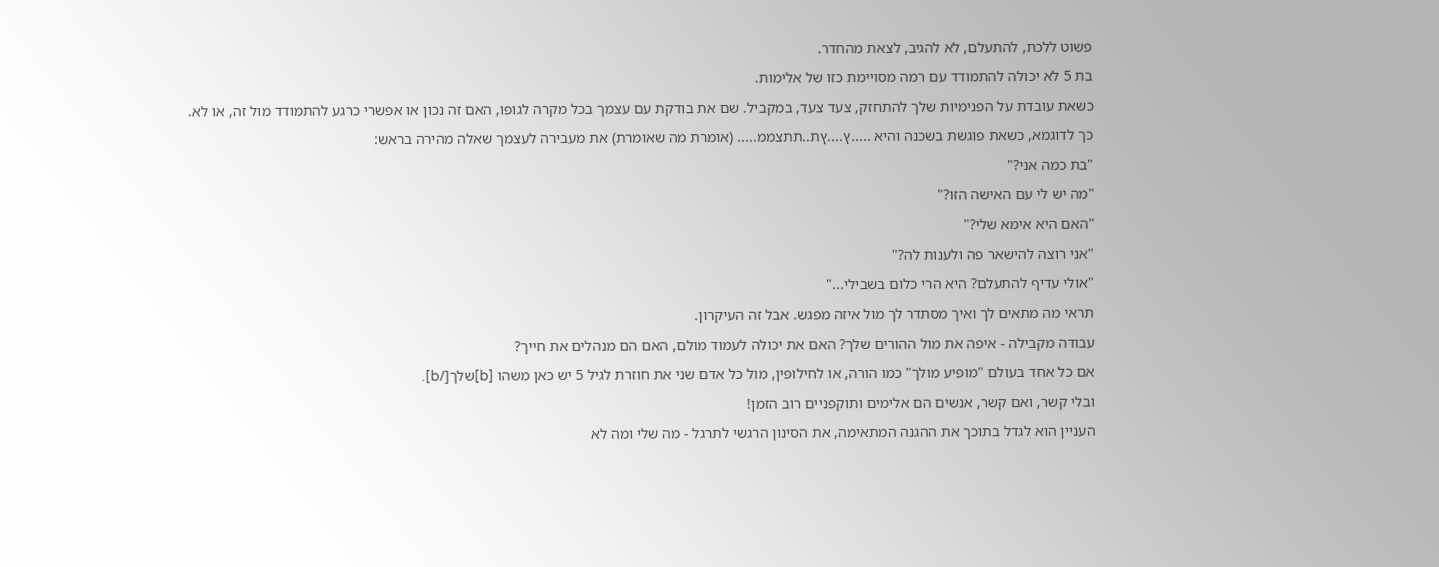פשוט ללכת, להתעלם, לא להגיב, לצאת מהחדר.
בת 5 לא יכולה להתמודד עם רמה מסויימת כזו של אלימות.
כשאת עובדת על הפנימיות שלך להתחזק, צעד צעד, במקביל. שם את בודקת עם עצמך בכל מקרה לגופו, האם זה נכון או אפשרי כרגע להתמודד מול זה, או לא.
כך לדוגמא, כשאת פוגשת בשכנה והיא .....ץ....ץת..תתצממ..... (אומרת מה שאומרת) את מעבירה לעצמך שאלה מהירה בראש:
"בת כמה אני?"
"מה יש לי עם האישה הזו?"
"האם היא אימא שלי?"
"אני רוצה להישאר פה ולענות לה?"
"אולי עדיף להתעלם? היא הרי כלום בשבילי..."
תראי מה מתאים לך ואיך מסתדר לך מול איזה מפגש. אבל זה העיקרון.
עבודה מקבילה - איפה את מול ההורים שלך? האם את יכולה לעמוד מולם, האם הם מנהלים את חייך?
אם כל אחד בעולם "מופיע מולך" כמו הורה, או לחילופין, מול כל אדם שני את חוזרת לגיל 5 יש כאן משהו [b]שלך[/b].
ובלי קשר, ואם קשר, אנשים הם אלימים ותוקפניים רוב הזמן!
העניין הוא לגדל בתוכך את ההגנה המתאימה, את הסינון הרגשי לתרגל - מה שלי ומה לא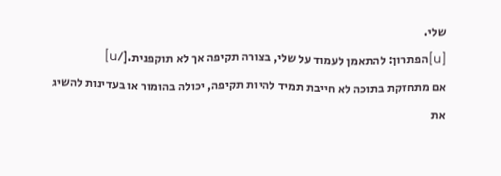שלי.
[u]הפתרון: להתאמן לעמוד על שלי, בצורה תקיפה אך לא תוקפנית.[/u]
אם מתחזקת בתוכה לא חייבת תמיד להיות תקיפה, יכולה בהומור או בעדינות להשיג את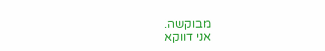מבוקשה.
אני דווקא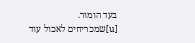בעד הומור.
[u]שמכריחים לאכול עוד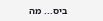ביס... מה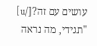עושים עם זה?[/u]
"תגידי, מה נראה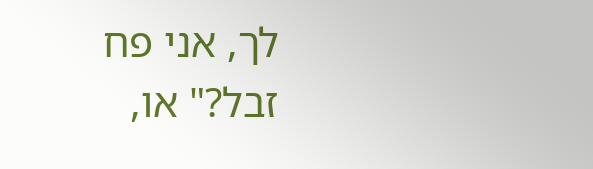לך, אני פח זבל?" או,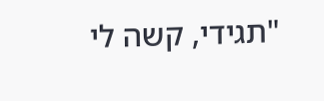"תגידי, קשה לי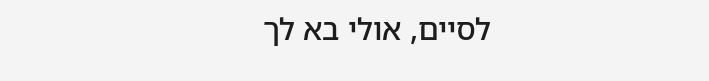לסיים, אולי בא לך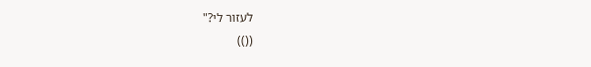לעזור לי?"
(())